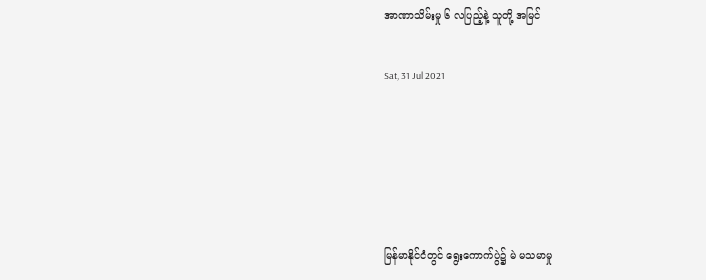အာဏာသိမ်းမှု ၆ လပြည့်နဲ့ သူတို့ အမြင်

Sat, 31 Jul 2021





မြန်မာနိုင်ငံတွင် ရွေးကောက်ပွဲ၌ မဲ မသမာမှု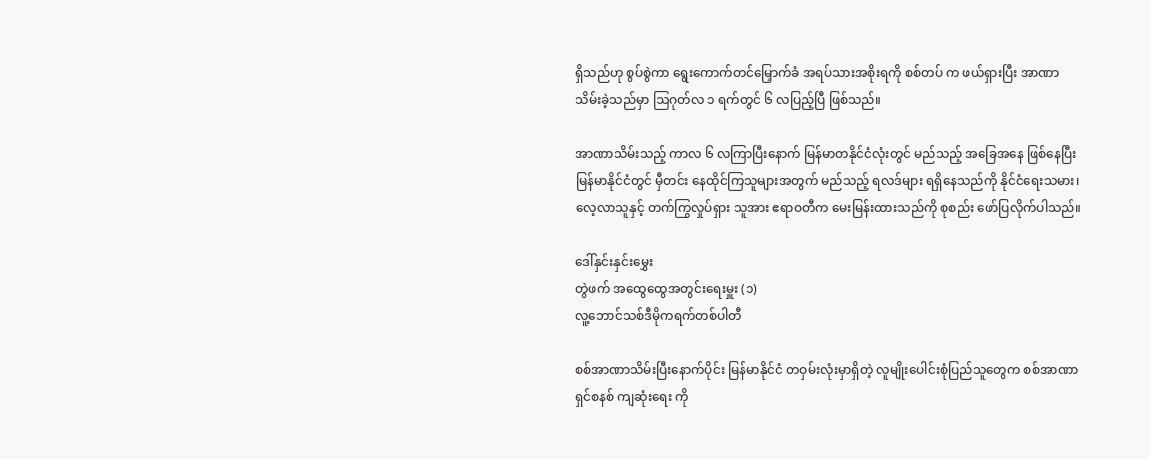ရှိသည်ဟု စွပ်စွဲကာ ရွေးကောက်တင်မြှောက်ခံ အရပ်သားအစိုးရကို စစ်တပ် က ဖယ်ရှားပြီး အာဏာသိမ်းခဲ့သည်မှာ ဩဂုတ်လ ၁ ရက်တွင် ၆ လပြည့်ပြီ ဖြစ်သည်။

အာဏာသိမ်းသည့် ကာလ ၆ လကြာပြီးနောက် မြန်မာတနိုင်ငံလုံးတွင် မည်သည့် အခြေအနေ ဖြစ်နေပြီး မြန်မာနိုင်ငံတွင် မှီတင်း နေထိုင်ကြသူများအတွက် မည်သည့် ရလဒ်များ ရရှိနေသည်ကို နိုင်ငံရေးသမား၊ လေ့လာသူနှင့် တက်ကြွလှုပ်ရှား သူအား ဧရာဝတီက မေးမြန်းထားသည်ကို စုစည်း ဖော်ပြလိုက်ပါသည်။

ဒေါ်နှင်းနှင်းမွှေး
တွဲဖက် အထွေထွေအတွင်းရေးမှူး (၁)
လူ့ဘောင်သစ်ဒီမိုကရက်တစ်ပါတီ

စစ်အာဏာသိမ်းပြီးနောက်ပိုင်း မြန်မာနိုင်ငံ တဝှမ်းလုံးမှာရှိတဲ့ လူမျိုးပေါင်းစုံပြည်သူတွေက စစ်အာဏာရှင်စနစ် ကျဆုံးရေး ကို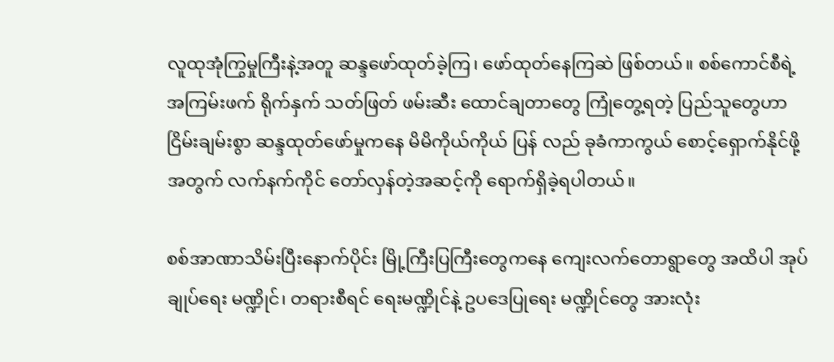လူထုအုံကြွမှုကြီးနဲ့အတူ ဆန္ဒဖော်ထုတ်ခဲ့ကြ၊ ဖော်ထုတ်နေကြဆဲ ဖြစ်တယ်။ စစ်ကောင်စီရဲ့ အကြမ်းဖက် ရိုက်နှက် သတ်ဖြတ် ဖမ်းဆီး ထောင်ချတာတွေ ကြုံတွေ့ရတဲ့ ပြည်သူတွေဟာ ငြိမ်းချမ်းစွာ ဆန္ဒထုတ်ဖော်မှုကနေ မိမိကိုယ်ကိုယ် ပြန် လည် ခုခံကာကွယ် စောင့်ရှောက်နိုင်ဖို့အတွက် လက်နက်ကိုင် တော်လှန်တဲ့အဆင့်ကို ရောက်ရှိခဲ့ရပါတယ်။

စစ်အာဏာသိမ်းပြီးနောက်ပိုင်း မြို့ကြီးပြကြီးတွေကနေ ကျေးလက်တောရွာတွေ အထိပါ အုပ်ချုပ်ရေး မဏ္ဍိုင်၊ တရားစီရင် ရေးမဏ္ဍိုင်နဲ့ ဥပဒေပြုရေး မဏ္ဍိုင်တွေ အားလုံး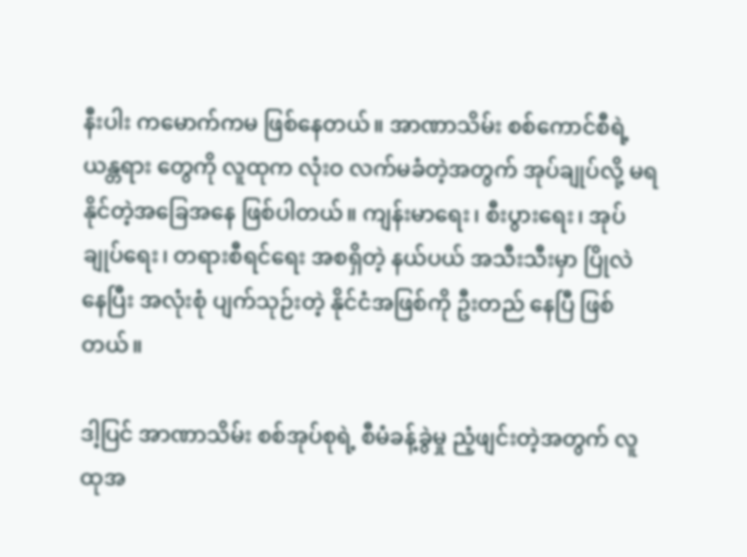နီးပါး ကမောက်ကမ ဖြစ်နေတယ်။ အာဏာသိမ်း စစ်ကောင်စီရဲ့ ယန္တရား တွေကို လူထုက လုံးဝ လက်မခံတဲ့အတွက် အုပ်ချုပ်လို့ မရနိုင်တဲ့အခြေအနေ ဖြစ်ပါတယ်။ ကျန်းမာရေး၊ စီးပွားရေး၊ အုပ်ချုပ်ရေး၊ တရားစီရင်ရေး အစရှိတဲ့ နယ်ပယ် အသီးသီးမှာ ပြိုလဲနေပြီး အလုံးစုံ ပျက်သုဉ်းတဲ့ နိုင်ငံအဖြစ်ကို ဦးတည် နေပြီ ဖြစ်တယ်။

ဒါ့ပြင် အာဏာသိမ်း စစ်အုပ်စုရဲ့ စီမံခန့်ခွဲမှု ညံ့ဖျင်းတဲ့အတွက် လူထုအ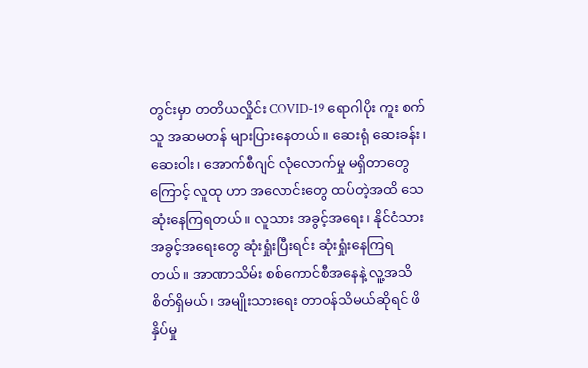တွင်းမှာ တတိယလှိုင်း COVID-19 ရောဂါပိုး ကူး စက်သူ အဆမတန် များပြားနေတယ်။ ဆေးရုံ ဆေးခန်း၊ ဆေးဝါး၊ အောက်စီဂျင် လုံလောက်မှု မရှိတာတွေကြောင့် လူထု ဟာ အလောင်းတွေ ထပ်တဲ့အထိ သေဆုံးနေကြရတယ်။ လူသား အခွင့်အရေး၊ နိုင်ငံသား အခွင့်အရေးတွေ ဆုံးရှုံးပြီးရင်း ဆုံးရှုံးနေကြရတယ်။ အာဏာသိမ်း စစ်ကောင်စီအနေနဲ့ လူ့အသိစိတ်ရှိမယ်၊ အမျိုးသားရေး တာဝန်သိမယ်ဆိုရင် ဖိနှိပ်မှု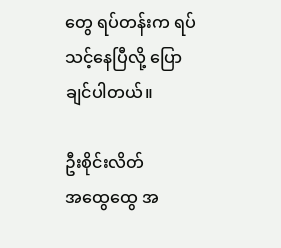တွေ ရပ်တန်းက ရပ်သင့်နေပြီလို့ ပြောချင်ပါတယ်။

ဦးစိုင်းလိတ်
အထွေထွေ အ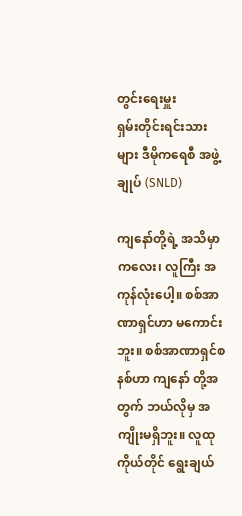တွင်းရေးမှူး
ရှမ်းတိုင်းရင်းသားများ ဒီမိုကရေစီ အဖွဲ့ချုပ် (SNLD)

ကျနော်တို့ရဲ့ အသိမှာ ကလေး၊ လူကြီး အကုန်လုံးပေါ့။ စစ်အာဏာရှင်ဟာ မကောင်းဘူး။ စစ်အာဏာရှင်စနစ်ဟာ ကျနော် တို့အတွက် ဘယ်လိုမှ အကျိုးမရှိဘူး။ လူထု ကိုယ်တိုင် ရွေးချယ်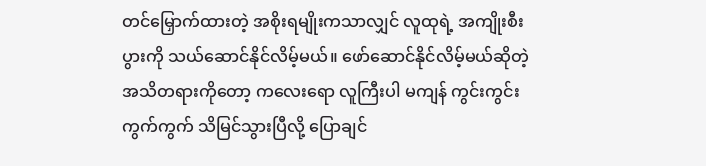တင်မြှောက်ထားတဲ့ အစိုးရမျိုးကသာလျှင် လူထုရဲ့ အကျိုးစီးပွားကို သယ်ဆောင်နိုင်လိမ့်မယ်။ ဖော်ဆောင်နိုင်လိမ့်မယ်ဆိုတဲ့ အသိတရားကိုတော့ ကလေးရော လူကြီးပါ မကျန် ကွင်းကွင်းကွက်ကွက် သိမြင်သွားပြီလို့ ပြောချင်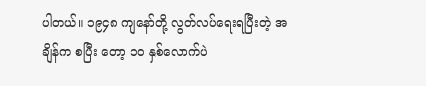ပါတယ်။ ၁၉၄၈ ကျနော်တို့ လွတ်လပ်ရေးရပြီးတဲ့ အချိန်က စပြီး တော့ ၁၀ နှစ်လောက်ပဲ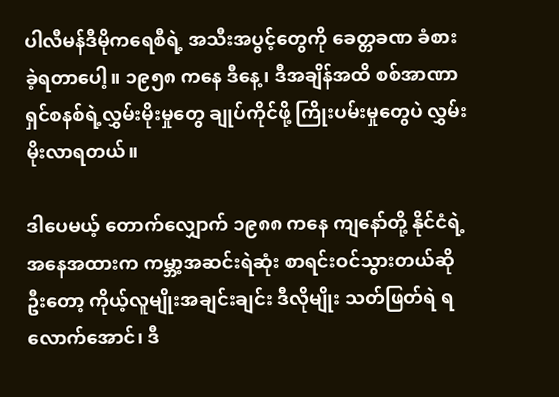ပါလီမန်ဒီမိုကရေစီရဲ့ အသီးအပွင့်တွေကို ခေတ္တခဏ ခံစားခဲ့ရတာပေါ့။ ၁၉၅၈ ကနေ ဒီနေ့၊ ဒီအချိန်အထိ စစ်အာဏာရှင်စနစ်ရဲ့လွှမ်းမိုးမှုတွေ ချုပ်ကိုင်ဖို့ ကြိုးပမ်းမှုတွေပဲ လွှမ်းမိုးလာရတယ်။

ဒါပေမယ့် တောက်လျှောက် ၁၉၈၈ ကနေ ကျနော်တို့ နိုင်ငံရဲ့အနေအထားက ကမ္ဘာ့အဆင်းရဲဆုံး စာရင်းဝင်သွားတယ်ဆို ဦးတော့ ကိုယ့်လူမျိုးအချင်းချင်း ဒီလိုမျိုး သတ်ဖြတ်ရဲ ရလောက်အောင်၊ ဒီ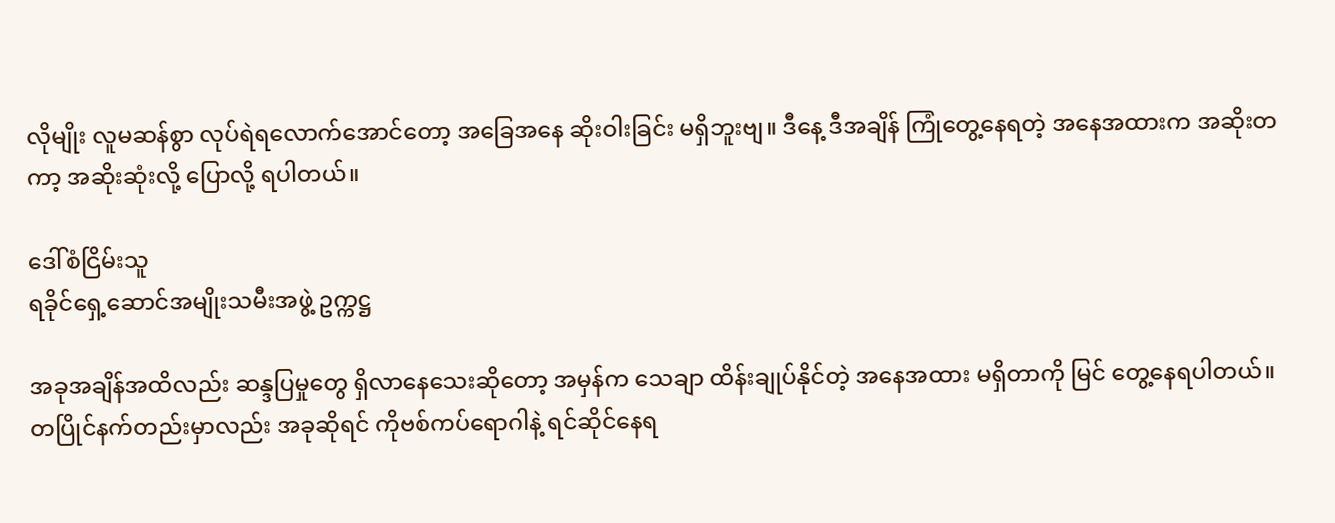လိုမျိုး လူမဆန်စွာ လုပ်ရဲရလောက်အောင်တော့ အခြေအနေ ဆိုးဝါးခြင်း မရှိဘူးဗျ။ ဒီနေ့ ဒီအချိန် ကြုံတွေ့နေရတဲ့ အနေအထားက အဆိုးတကာ့ အဆိုးဆုံးလို့ ပြောလို့ ရပါတယ်။

ဒေါ်စံငြိမ်းသူ
ရခိုင်ရှေ့ဆောင်အမျိုးသမီးအဖွဲ့ ဥက္ကဋ္ဌ

အခုအချိန်အထိလည်း ဆန္ဒပြမှုတွေ ရှိလာနေသေးဆိုတော့ အမှန်က သေချာ ထိန်းချုပ်နိုင်တဲ့ အနေအထား မရှိတာကို မြင် တွေ့နေရပါတယ်။ တပြိုင်နက်တည်းမှာလည်း အခုဆိုရင် ကိုဗစ်ကပ်ရောဂါနဲ့ ရင်ဆိုင်နေရ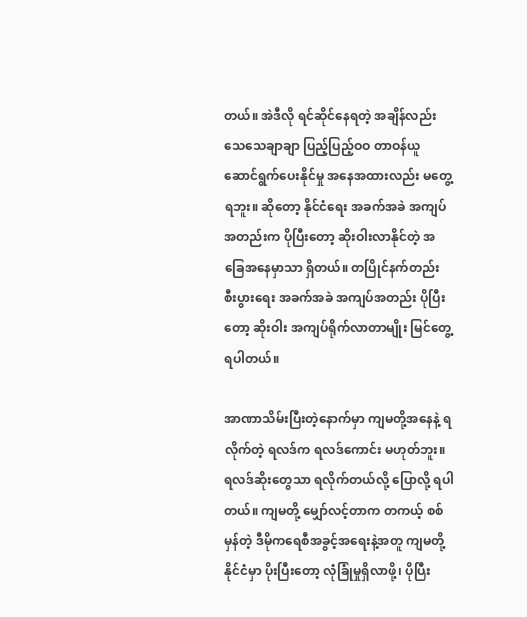တယ်။ အဲဒီလို ရင်ဆိုင်နေရတဲ့ အချိန်လည်း သေသေချာချာ ပြည့်ပြည့်ဝဝ တာဝန်ယူ ဆောင်ရွက်ပေးနိုင်မှု အနေအထားလည်း မတွေ့ရဘူး။ ဆိုတော့ နိုင်ငံရေး အခက်အခဲ အကျပ်အတည်းက ပိုပြီးတော့ ဆိုးဝါးလာနိုင်တဲ့ အခြေအနေမှာသာ ရှိတယ်။ တပြိုင်နက်တည်း စီးပွားရေး အခက်အခဲ အကျပ်အတည်း ပိုပြီးတော့ ဆိုးဝါး အကျပ်ရိုက်လာတာမျိုး မြင်တွေ့ရပါတယ်။

အာဏာသိမ်းပြီးတဲ့နောက်မှာ ကျမတို့အနေနဲ့ ရလိုက်တဲ့ ရလဒ်က ရလဒ်ကောင်း မဟုတ်ဘူး။ ရလဒ်ဆိုးတွေသာ ရလိုက်တယ်လို့ ပြောလို့ ရပါတယ်။ ကျမတို့ မျှော်လင့်တာက တကယ့် စစ်မှန်တဲ့ ဒီမိုကရေစီအခွင့်အရေးနဲ့အတူ ကျမတို့ နိုင်ငံမှာ ပိုးပြီးတော့ လုံခြုံမှုရှိလာဖို့၊ ပိုပြီး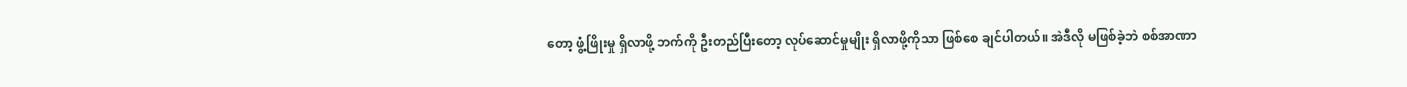တော့ ဖွံ့ဖြိုးမှု ရှိလာဖို့ ဘက်ကို ဦးတည်ပြီးတော့ လုပ်ဆောင်မှုမျိုး ရှိလာဖို့ကိုသာ ဖြစ်စေ ချင်ပါတယ်။ အဲဒီလို မဖြစ်ခဲ့ဘဲ စစ်အာဏာ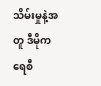သိမ်းမှုနဲ့အတူ ဒီမိုကရေစီ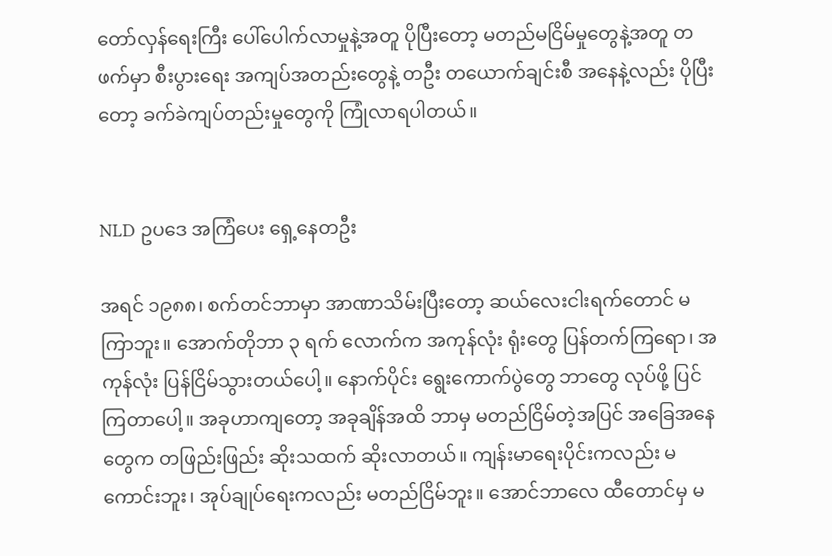တော်လှန်ရေးကြီး ပေါ်ပေါက်လာမှုနဲ့အတူ ပိုပြီးတော့ မတည်မငြိမ်မှုတွေနဲ့အတူ တဖက်မှာ စီးပွားရေး အကျပ်အတည်းတွေနဲ့ တဦး တယောက်ချင်းစီ အနေနဲ့လည်း ပိုပြီးတော့ ခက်ခဲကျပ်တည်းမှုတွေကို ကြုံလာရပါတယ်။


NLD ဥပဒေ အကြံပေး ရှေ့နေတဦး

အရင် ၁၉၈၈၊ စက်တင်ဘာမှာ အာဏာသိမ်းပြီးတော့ ဆယ်လေးငါးရက်တောင် မကြာဘူး။ အောက်တိုဘာ ၃ ရက် လောက်က အကုန်လုံး ရုံးတွေ ပြန်တက်ကြရော၊ အကုန်လုံး ပြန်ငြိမ်သွားတယ်ပေါ့။ နောက်ပိုင်း ရွေးကောက်ပွဲတွေ ဘာတွေ လုပ်ဖို့ ပြင်ကြတာပေါ့။ အခုဟာကျတော့ အခုချိန်အထိ ဘာမှ မတည်ငြိမ်တဲ့အပြင် အခြေအနေတွေက တဖြည်းဖြည်း ဆိုးသထက် ဆိုးလာတယ်။ ကျန်းမာရေးပိုင်းကလည်း မကောင်းဘူး၊ အုပ်ချုပ်ရေးကလည်း မတည်ငြိမ်ဘူး။ အောင်ဘာလေ ထီတောင်မှ မ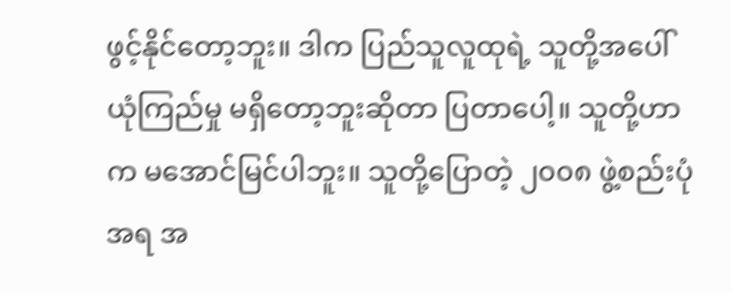ဖွင့်နိုင်တော့ဘူး။ ဒါက ပြည်သူလူထုရဲ့ သူတို့အပေါ် ယုံကြည်မှု မရှိတော့ဘူးဆိုတာ ပြတာပေါ့။ သူတို့ဟာက မအောင်မြင်ပါဘူး။ သူတို့ပြောတဲ့ ၂၀၀၈ ဖွဲ့စည်းပုံအရ အ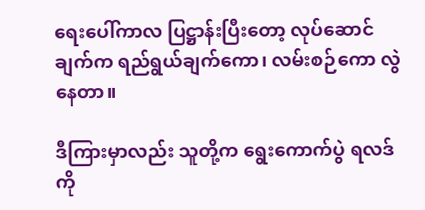ရေးပေါ်ကာလ ပြဋ္ဌာန်းပြီးတော့ လုပ်ဆောင် ချက်က ရည်ရွယ်ချက်ကော၊ လမ်းစဉ်ကော လွဲနေတာ။

ဒီကြားမှာလည်း သူတို့က ရွေးကောက်ပွဲ ရလဒ်ကို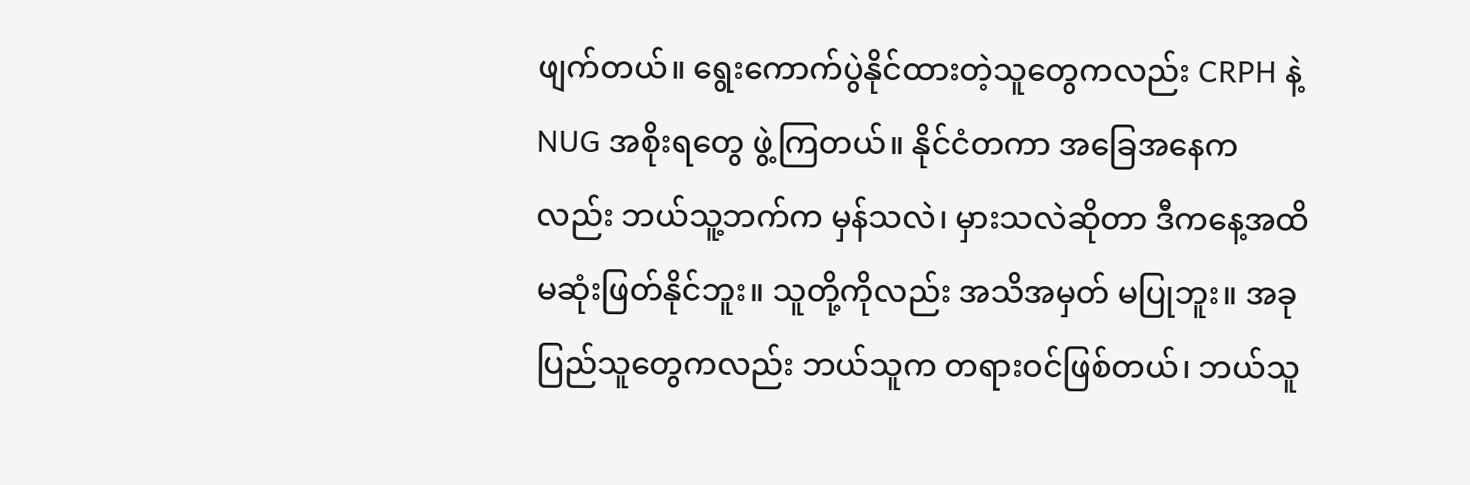ဖျက်တယ်။ ရွေးကောက်ပွဲနိုင်ထားတဲ့သူတွေကလည်း CRPH နဲ့ NUG အစိုးရတွေ ဖွဲ့ကြတယ်။ နိုင်ငံတကာ အခြေအနေကလည်း ဘယ်သူ့ဘက်က မှန်သလဲ၊ မှားသလဲဆိုတာ ဒီကနေ့အထိ မဆုံးဖြတ်နိုင်ဘူး။ သူတို့ကိုလည်း အသိအမှတ် မပြုဘူး။ အခု ပြည်သူတွေကလည်း ဘယ်သူက တရားဝင်ဖြစ်တယ်၊ ဘယ်သူ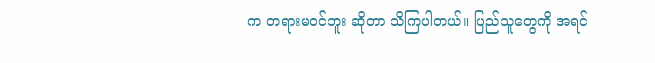က တရားမဝင်ဘူး ဆိုတာ သိကြပါတယ်။ ပြည်သူတွေကို အရင်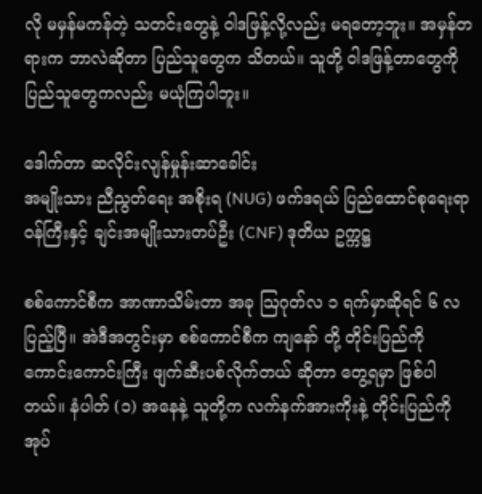လို မမှန်မကန်တဲ့ သတင်းတွေနဲ့ ဝါဒဖြန့်လို့လည်း မရတော့ဘူး။ အမှန်တရားက ဘာလဲဆိုတာ ပြည်သူတွေက သိတယ်။ သူတို့ ဝါဒဖြန့်တာတွေကို ပြည်သူတွေကလည်း မယုံကြပါဘူး။

ဒေါက်တာ ဆလိုင်းလျန်မှုန်းဆာခေါင်း
အမျိုးသား ညီညွတ်ရေး အစိုးရ (NUG) ဖက်ဒရယ် ပြည်ထောင်စုရေးရာ ဝန်ကြီးနှင့် ချင်းအမျိုးသားတပ်ဦး (CNF) ဒုတိယ ဥက္ကဋ္ဌ

စစ်ကောင်စီက အာဏာသိမ်းတာ အခု ဩဂုတ်လ ၁ ရက်မှာဆိုရင် ၆ လပြည့်ပြီ။ အဲဒီအတွင်းမှာ စစ်ကောင်စီက ကျနော် တို့ တိုင်းပြည်ကို ကောင်းကောင်းကြီး ဖျက်ဆီးပစ်လိုက်တယ် ဆိုတာ တွေ့ရမှာ ဖြစ်ပါတယ်။ နံပါတ် (၁) အနေနဲ့ သူတို့က လက်နက်အားကိုးနဲ့ တိုင်းပြည်ကို အုပ်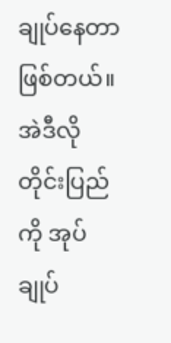ချုပ်နေတာ ဖြစ်တယ်။ အဲဒီလို တိုင်းပြည်ကို အုပ်ချုပ်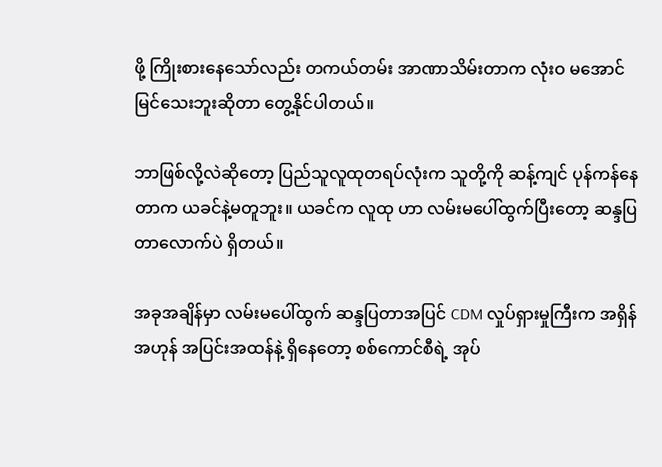ဖို့ ကြိုးစားနေသော်လည်း တကယ်တမ်း အာဏာသိမ်းတာက လုံးဝ မအောင်မြင်သေးဘူးဆိုတာ တွေ့နိုင်ပါတယ်။

ဘာဖြစ်လို့လဲဆိုတော့ ပြည်သူလူထုတရပ်လုံးက သူတို့ကို ဆန့်ကျင် ပုန်ကန်နေတာက ယခင်နဲ့မတူဘူး။ ယခင်က လူထု ဟာ လမ်းမပေါ်ထွက်ပြီးတော့ ဆန္ဒပြတာလောက်ပဲ ရှိတယ်။

အခုအချိန်မှာ လမ်းမပေါ်ထွက် ဆန္ဒပြတာအပြင် CDM လှုပ်ရှားမှုကြီးက အရှိန်အဟုန် အပြင်းအထန်နဲ့ ရှိနေတော့ စစ်ကောင်စီရဲ့ အုပ်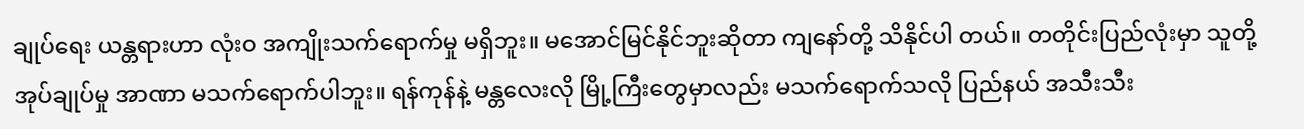ချုပ်ရေး ယန္တရားဟာ လုံးဝ အကျိုးသက်ရောက်မှု မရှိဘူး။ မအောင်မြင်နိုင်ဘူးဆိုတာ ကျနော်တို့ သိနိုင်ပါ တယ်။ တတိုင်းပြည်လုံးမှာ သူတို့ အုပ်ချုပ်မှု အာဏာ မသက်ရောက်ပါဘူး။ ရန်ကုန်နဲ့ မန္တလေးလို မြို့ကြီးတွေမှာလည်း မသက်ရောက်သလို ပြည်နယ် အသီးသီး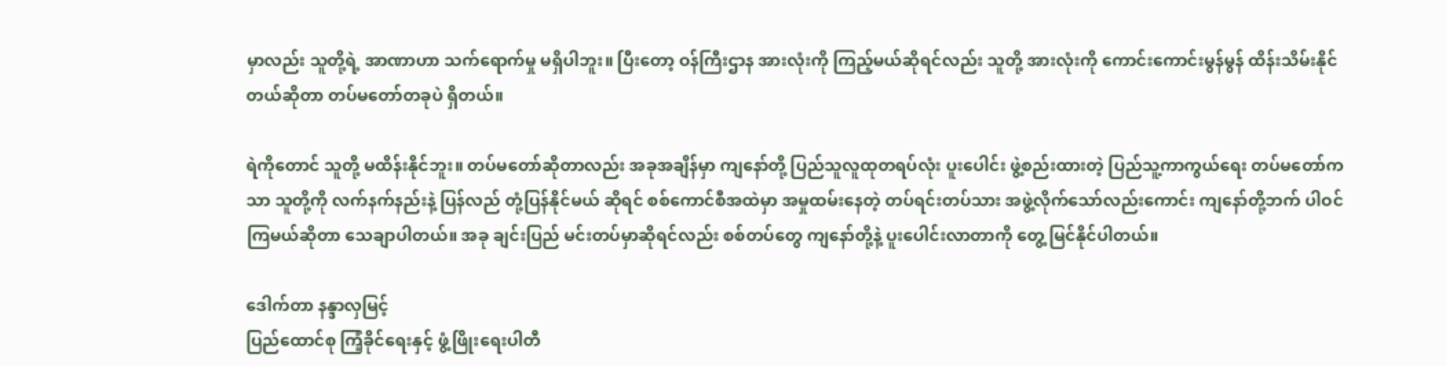မှာလည်း သူတို့ရဲ့ အာဏာဟာ သက်ရောက်မှု မရှိပါဘူး။ ပြီးတော့ ဝန်ကြီးဌာန အားလုံးကို ကြည့်မယ်ဆိုရင်လည်း သူတို့ အားလုံးကို ကောင်းကောင်းမွန်မွန် ထိန်းသိမ်းနိုင်တယ်ဆိုတာ တပ်မတော်တခုပဲ ရှိတယ်။

ရဲကိုတောင် သူတို့ မထိန်းနိုင်ဘူး။ တပ်မတော်ဆိုတာလည်း အခုအချိန်မှာ ကျနော်တို့ ပြည်သူလူထုတရပ်လုံး ပူးပေါင်း ဖွဲ့စည်းထားတဲ့ ပြည်သူ့ကာကွယ်ရေး တပ်မတော်ကသာ သူတို့ကို လက်နက်နည်းနဲ့ ပြန်လည် တုံ့ပြန်နိုင်မယ် ဆိုရင် စစ်ကောင်စီအထဲမှာ အမှုထမ်းနေတဲ့ တပ်ရင်းတပ်သား အဖွဲ့လိုက်သော်လည်းကောင်း ကျနော်တို့ဘက် ပါဝင်ကြမယ်ဆိုတာ သေချာပါတယ်။ အခု ချင်းပြည် မင်းတပ်မှာဆိုရင်လည်း စစ်တပ်တွေ ကျနော်တို့နဲ့ ပူးပေါင်းလာတာကို တွေ့ မြင်နိုင်ပါတယ်။

ဒေါက်တာ နန္ဒာလှမြင့်
ပြည်ထောင်စု ကြံ့ခိုင်ရေးနှင့် ဖွံ့ဖြိုးရေးပါတီ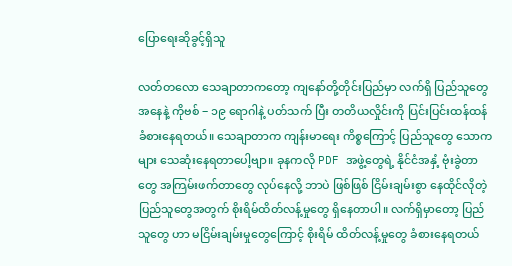ပြောရေးဆိုခွင့်ရှိသူ

လတ်တလော သေချာတာကတော့ ကျနော်တို့တိုင်းပြည်မှာ လက်ရှိ ပြည်သူတွေအနေနဲ့ ကိုဗစ် − ၁၉ ရောဂါနဲ့ ပတ်သက် ပြီး တတိယလှိုင်းကို ပြင်းပြင်းထန်ထန် ခံစားနေရတယ်။ သေချာတာက ကျန်းမာရေး ကိစ္စကြောင့် ပြည်သူတွေ သောက များ သေဆုံးနေရတာပေါ့ဗျာ။ ခုနကလို PDF အဖွဲ့တွေရဲ့ နိုင်ငံအနှံ့ ဗုံးခွဲတာတွေ အကြမ်းဖက်တာတွေ လုပ်နေလို့ ဘာပဲ ဖြစ်ဖြစ် ငြိမ်းချမ်းစွာ နေထိုင်လိုတဲ့ ပြည်သူတွေအတွက် စိုးရိမ်ထိတ်လန့်မှုတွေ ရှိနေတာပါ။ လက်ရှိမှာတော့ ပြည်သူတွေ ဟာ မငြိမ်းချမ်းမှုတွေကြောင့် စိုးရိမ် ထိတ်လန့်မှုတွေ ခံစားနေရတယ်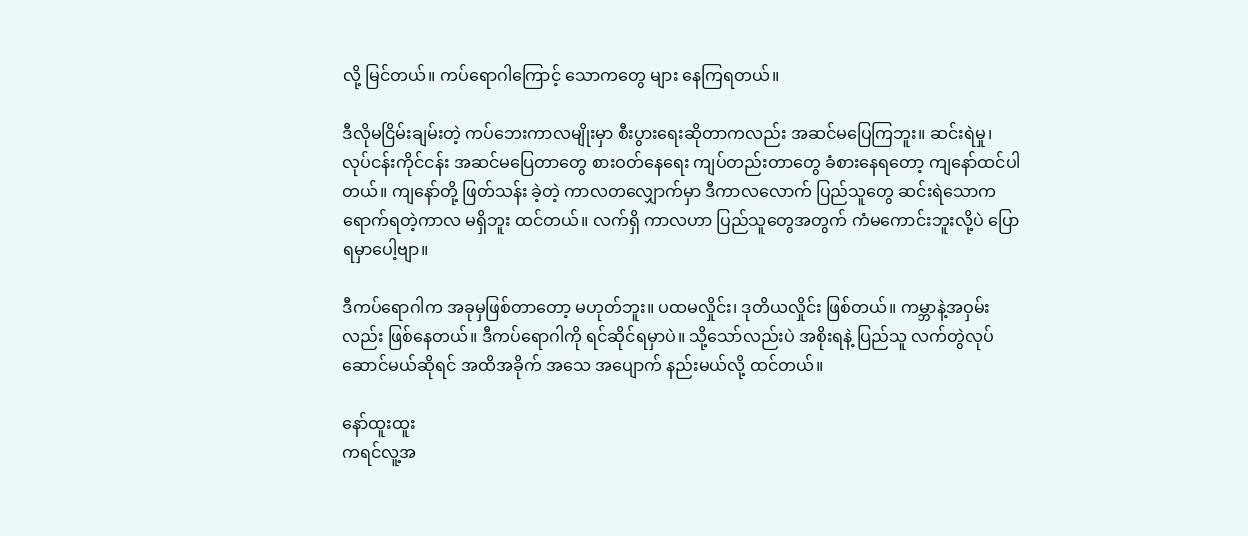လို့ မြင်တယ်။ ကပ်ရောဂါကြောင့် သောကတွေ များ နေကြရတယ်။

ဒီလိုမငြိမ်းချမ်းတဲ့ ကပ်ဘေးကာလမျိုးမှာ စီးပွားရေးဆိုတာကလည်း အဆင်မပြေကြဘူး။ ဆင်းရဲမှု၊ လုပ်ငန်းကိုင်ငန်း အဆင်မပြေတာတွေ စားဝတ်နေရေး ကျပ်တည်းတာတွေ ခံစားနေရတော့ ကျနော်ထင်ပါတယ်။ ကျနော်တို့ ဖြတ်သန်း ခဲ့တဲ့ ကာလတလျှောက်မှာ ဒီကာလလောက် ပြည်သူတွေ ဆင်းရဲသောက ရောက်ရတဲ့ကာလ မရှိဘူး ထင်တယ်။ လက်ရှိ ကာလဟာ ပြည်သူတွေအတွက် ကံမကောင်းဘူးလို့ပဲ ပြောရမှာပေါ့ဗျာ။

ဒီကပ်ရောဂါက အခုမှဖြစ်တာတော့ မဟုတ်ဘူး။ ပထမလှိုင်း၊ ဒုတိယလှိုင်း ဖြစ်တယ်။ ကမ္ဘာနဲ့အဝှမ်းလည်း ဖြစ်နေတယ်။ ဒီကပ်ရောဂါကို ရင်ဆိုင်ရမှာပဲ။ သို့သော်လည်းပဲ အစိုးရနဲ့ ပြည်သူ လက်တွဲလုပ်ဆောင်မယ်ဆိုရင် အထိအခိုက် အသေ အပျောက် နည်းမယ်လို့ ထင်တယ်။

နော်ထူးထူး
ကရင်လူ့အ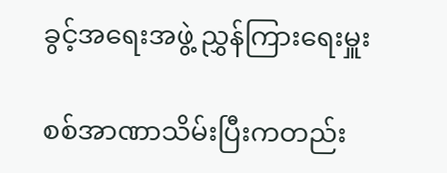ခွင့်အရေးအဖွဲ့ ညွှန်ကြားရေးမှူး

စစ်အာဏာသိမ်းပြီးကတည်း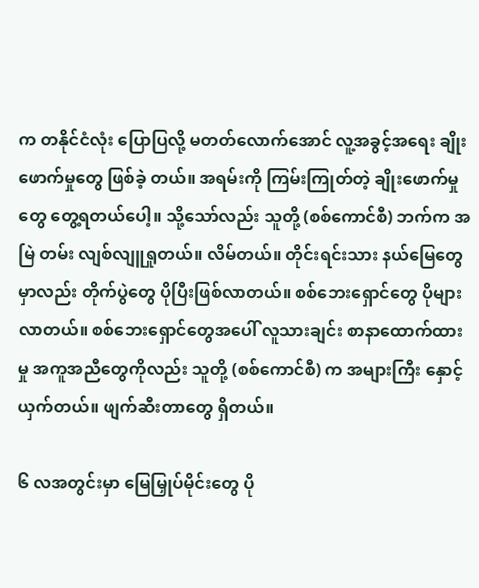က တနိုင်ငံလုံး ပြောပြလို့ မတတ်လောက်အောင် လူ့အခွင့်အရေး ချိုးဖောက်မှုတွေ ဖြစ်ခဲ့ တယ်။ အရမ်းကို ကြမ်းကြုတ်တဲ့ ချိုးဖောက်မှုတွေ တွေ့ရတယ်ပေါ့။ သို့သော်လည်း သူတို့ (စစ်ကောင်စီ) ဘက်က အမြဲ တမ်း လျစ်လျူရှုတယ်။ လိမ်တယ်။ တိုင်းရင်းသား နယ်မြေတွေမှာလည်း တိုက်ပွဲတွေ ပိုပြီးဖြစ်လာတယ်။ စစ်ဘေးရှောင်တွေ ပိုများလာတယ်။ စစ်ဘေးရှောင်တွေအပေါ် လူသားချင်း စာနာထောက်ထားမှု အကူအညီတွေကိုလည်း သူတို့ (စစ်ကောင်စီ) က အများကြီး နှောင့်ယှက်တယ်။ ဖျက်ဆီးတာတွေ ရှိတယ်။

၆ လအတွင်းမှာ မြေမြှုပ်မိုင်းတွေ ပို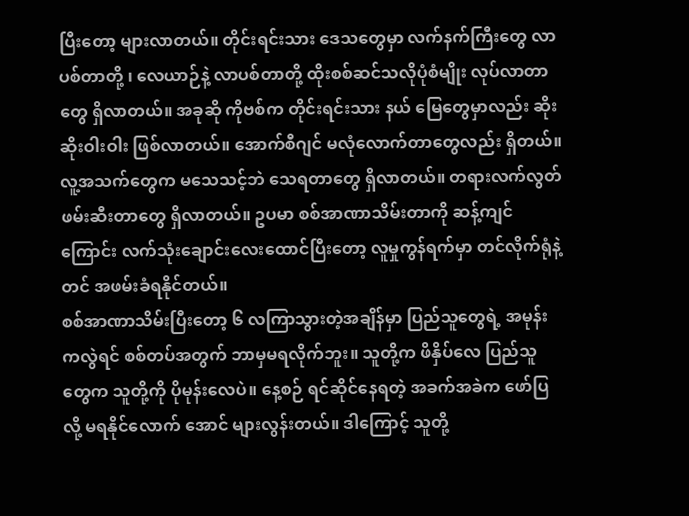ပြီးတော့ များလာတယ်။ တိုင်းရင်းသား ဒေသတွေမှာ လက်နက်ကြီးတွေ လာပစ်တာတို့ ၊ လေယာဉ်နဲ့ လာပစ်တာတို့ ထိုးစစ်ဆင်သလိုပုံစံမျိုး လုပ်လာတာတွေ ရှိလာတယ်။ အခုဆို ကိုဗစ်က တိုင်းရင်းသား နယ် မြေတွေမှာလည်း ဆိုးဆိုးဝါးဝါး ဖြစ်လာတယ်။ အောက်စီဂျင် မလုံလောက်တာတွေလည်း ရှိတယ်။ လူ့အသက်တွေက မသေသင့်ဘဲ သေရတာတွေ ရှိလာတယ်။ တရားလက်လွတ် ဖမ်းဆီးတာတွေ ရှိလာတယ်။ ဥပမာ စစ်အာဏာသိမ်းတာကို ဆန့်ကျင်ကြောင်း လက်သုံးချောင်းလေးထောင်ပြီးတော့ လူမှုကွန်ရက်မှာ တင်လိုက်ရုံနဲ့တင် အဖမ်းခံရနိုင်တယ်။
စစ်အာဏာသိမ်းပြီးတော့ ၆ လကြာသွားတဲ့အချိန်မှာ ပြည်သူတွေရဲ့ အမုန်းကလွဲရင် စစ်တပ်အတွက် ဘာမှမရလိုက်ဘူး။ သူတို့က ဖိနှိပ်လေ ပြည်သူတွေက သူတို့ကို ပိုမုန်းလေပဲ။ နေ့စဉ် ရင်ဆိုင်နေရတဲ့ အခက်အခဲက ဖော်ပြလို့ မရနိုင်လောက် အောင် များလွန်းတယ်။ ဒါကြောင့် သူတို့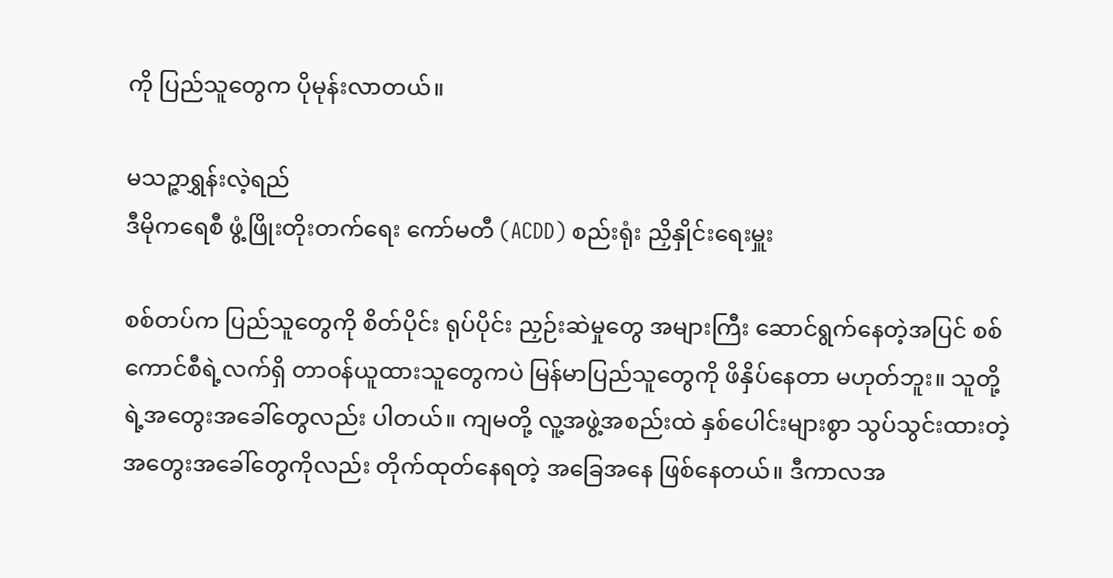ကို ပြည်သူတွေက ပိုမုန်းလာတယ်။

မသဉ္ဇာရွှန်းလဲ့ရည်
ဒီမိုကရေစီ ဖွံ့ဖြိုးတိုးတက်ရေး ကော်မတီ (ACDD) စည်းရုံး ညှိနှိုင်းရေးမှူး

စစ်တပ်က ပြည်သူတွေကို စိတ်ပိုင်း ရုပ်ပိုင်း ညှဉ်းဆဲမှုတွေ အများကြီး ဆောင်ရွက်နေတဲ့အပြင် စစ်ကောင်စီရဲ့လက်ရှိ တာဝန်ယူထားသူတွေကပဲ မြန်မာပြည်သူတွေကို ဖိနှိပ်နေတာ မဟုတ်ဘူး။ သူတို့ရဲ့အတွေးအခေါ်တွေလည်း ပါတယ်။ ကျမတို့ လူ့အဖွဲ့အစည်းထဲ နှစ်ပေါင်းများစွာ သွပ်သွင်းထားတဲ့ အတွေးအခေါ်တွေကိုလည်း တိုက်ထုတ်နေရတဲ့ အခြေအနေ ဖြစ်နေတယ်။ ဒီကာလအ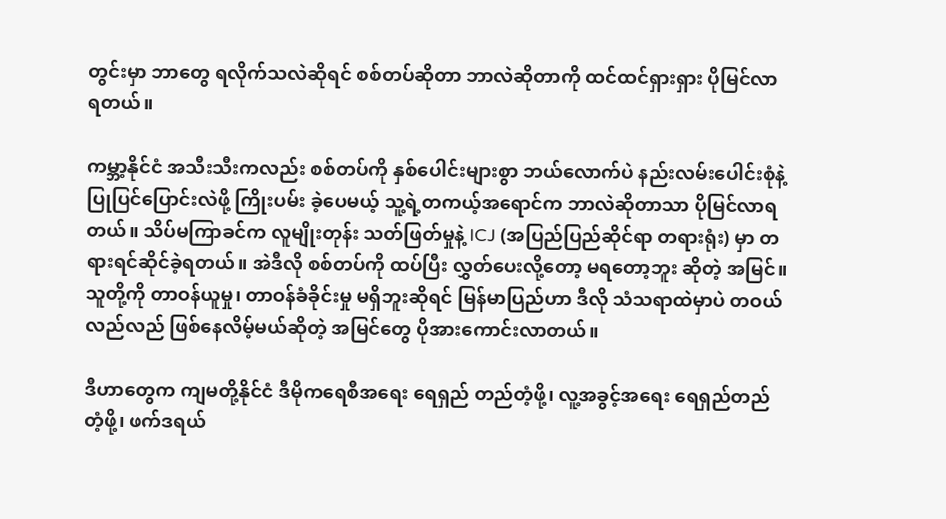တွင်းမှာ ဘာတွေ ရလိုက်သလဲဆိုရင် စစ်တပ်ဆိုတာ ဘာလဲဆိုတာကို ထင်ထင်ရှားရှား ပိုမြင်လာ ရတယ်။

ကမ္ဘာ့နိုင်ငံ အသီးသီးကလည်း စစ်တပ်ကို နှစ်ပေါင်းများစွာ ဘယ်လောက်ပဲ နည်းလမ်းပေါင်းစုံနဲ့ ပြုပြင်ပြောင်းလဲဖို့ ကြိုးပမ်း ခဲ့ပေမယ့် သူ့ရဲ့တကယ့်အရောင်က ဘာလဲဆိုတာသာ ပိုမြင်လာရတယ်။ သိပ်မကြာခင်က လူမျိုးတုန်း သတ်ဖြတ်မှုနဲ့ ICJ (အပြည်ပြည်ဆိုင်ရာ တရားရုံး) မှာ တရားရင်ဆိုင်ခဲ့ရတယ်။ အဲဒီလို စစ်တပ်ကို ထပ်ပြီး လွှတ်ပေးလို့တော့ မရတော့ဘူး ဆိုတဲ့ အမြင်။ သူတို့ကို တာဝန်ယူမှု၊ တာဝန်ခံခိုင်းမှု မရှိဘူးဆိုရင် မြန်မာပြည်ဟာ ဒီလို သံသရာထဲမှာပဲ တဝယ်လည်လည် ဖြစ်နေလိမ့်မယ်ဆိုတဲ့ အမြင်တွေ ပိုအားကောင်းလာတယ်။

ဒီဟာတွေက ကျမတို့နိုင်ငံ ဒီမိုကရေစီအရေး ရေရှည် တည်တံ့ဖို့၊ လူ့အခွင့်အရေး ရေရှည်တည်တံ့ဖို့၊ ဖက်ဒရယ်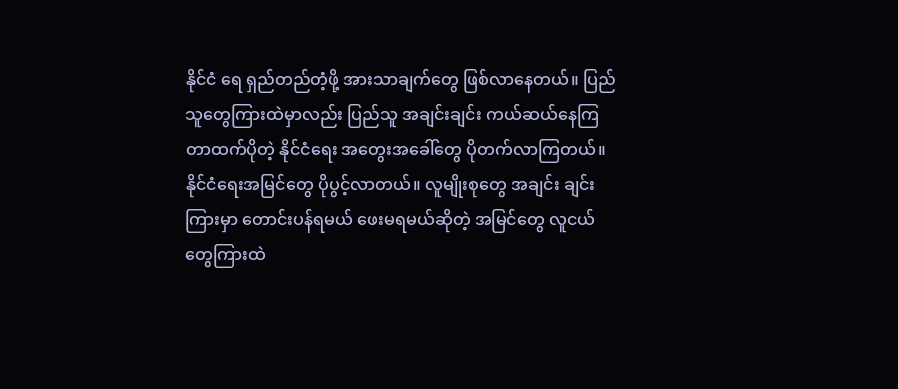နိုင်ငံ ရေ ရှည်တည်တံ့ဖို့ အားသာချက်တွေ ဖြစ်လာနေတယ်။ ပြည်သူတွေကြားထဲမှာလည်း ပြည်သူ အချင်းချင်း ကယ်ဆယ်နေကြ တာထက်ပိုတဲ့ နိုင်ငံရေး အတွေးအခေါ်တွေ ပိုတက်လာကြတယ်။ နိုင်ငံရေးအမြင်တွေ ပိုပွင့်လာတယ်။ လူမျိုးစုတွေ အချင်း ချင်းကြားမှာ တောင်းပန်ရမယ် ဖေးမရမယ်ဆိုတဲ့ အမြင်တွေ လူငယ်တွေကြားထဲ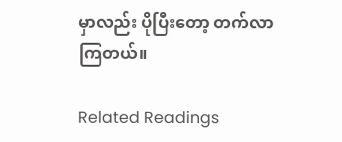မှာလည်း ပိုပြီးတော့ တက်လာကြတယ်။

Related Readings